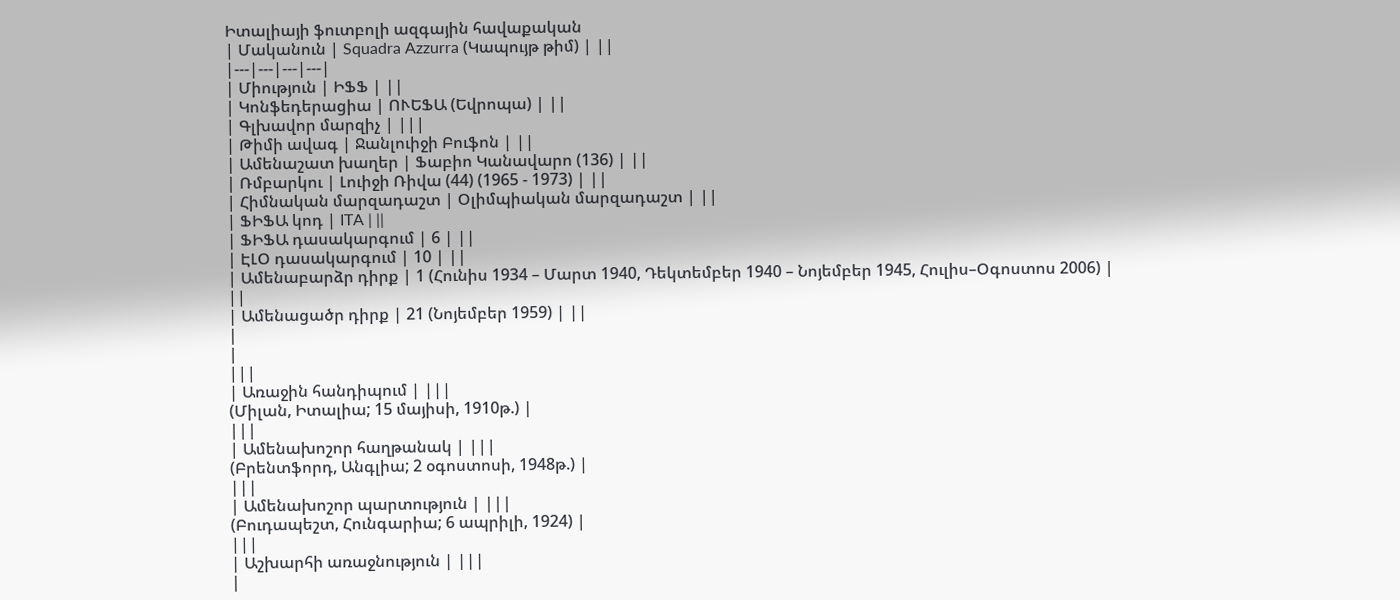Իտալիայի ֆուտբոլի ազգային հավաքական
| Մականուն | Squadra Azzurra (Կապույթ թիմ) | ||
|---|---|---|---|
| Միություն | ԻՖՖ | ||
| Կոնֆեդերացիա | ՈՒԵՖԱ (Եվրոպա) | ||
| Գլխավոր մարզիչ | |||
| Թիմի ավագ | Ջանլուիջի Բուֆոն | ||
| Ամենաշատ խաղեր | Ֆաբիո Կանավարո (136) | ||
| Ռմբարկու | Լուիջի Ռիվա (44) (1965 - 1973) | ||
| Հիմնական մարզադաշտ | Օլիմպիական մարզադաշտ | ||
| ՖԻՖԱ կոդ | ITA | ||
| ՖԻՖԱ դասակարգում | 6 | ||
| ԷԼՕ դասակարգում | 10 | ||
| Ամենաբարձր դիրք | 1 (Հունիս 1934 – Մարտ 1940, Դեկտեմբեր 1940 – Նոյեմբեր 1945, Հուլիս–Օգոստոս 2006) |
||
| Ամենացածր դիրք | 21 (Նոյեմբեր 1959) | ||
|
|
|||
| Առաջին հանդիպում | |||
(Միլան, Իտալիա; 15 մայիսի, 1910թ.) |
|||
| Ամենախոշոր հաղթանակ | |||
(Բրենտֆորդ, Անգլիա; 2 օգոստոսի, 1948թ.) |
|||
| Ամենախոշոր պարտություն | |||
(Բուդապեշտ, Հունգարիա; 6 ապրիլի, 1924) |
|||
| Աշխարհի առաջնություն | |||
|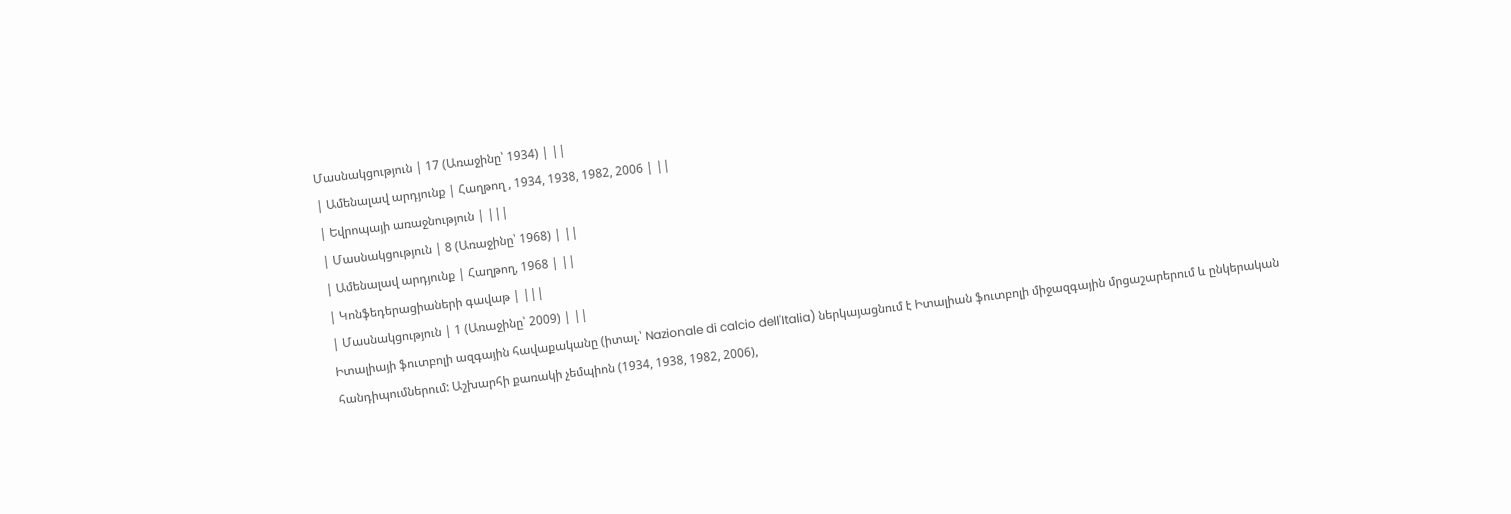Մասնակցություն | 17 (Առաջինը՝ 1934) | ||
| Ամենալավ արդյունք | Հաղթող , 1934, 1938, 1982, 2006 | ||
| Եվրոպայի առաջնություն | |||
| Մասնակցություն | 8 (Առաջինը՝ 1968) | ||
| Ամենալավ արդյունք | Հաղթող, 1968 | ||
| Կոնֆեդերացիաների գավաթ | |||
| Մասնակցություն | 1 (Առաջինը՝ 2009) | ||
Իտալիայի ֆուտբոլի ազգային հավաքականը (իտալ.՝ Nazionale di calcio dell'Italia) ներկայացնում է Իտալիան ֆուտբոլի միջազգային մրցաշարերում և ընկերական հանդիպումներում: Աշխարհի քառակի չեմպիոն (1934, 1938, 1982, 2006),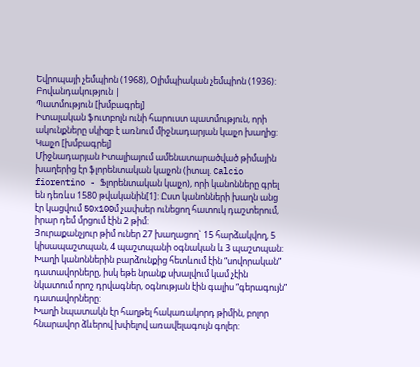Եվրոպայի չեմպիոն (1968), Օլիմպիական չեմպիոն (1936):
Բովանդակություն |
Պատմություն [խմբագրել]
Իտալական ֆուտբոլն ունի հարուստ պատմություն, որի ակունքները սկիզբ է առնում միջնադարյան կալչո խաղից:
Կալչո [խմբագրել]
Միջնադարյան Իտալիայում ամենատարածված թիմային խաղերից էր ֆլորենտական կալչոն (իտալ. Calcio fiorentino - Ֆլորենտական կալչո), որի կանոնները գրել են դեռևս 1580 թվականին[1]: Ըստ կանոնների խաղն անց էր կացվում 50x100մ չափսեր ունեցող հատուկ դաշտերում, իրար դեմ մրցում էին 2 թիմ:
Յուրաքանչյուր թիմ ուներ 27 խաղացող` 15 հարձակվող, 5 կիսապաշտպան, 4 պաշտպանի օգնական և 3 պաշտպան: Խաղի կանոններին բարձունքից հետևում էին “սովորական” դատավորները, իսկ եթե նրանք սխալվում կամ չէին նկատում որոշ դրվագներ, օգնության էին գալիս “գերագույն” դատավորները:
Խաղի նպատակն էր հաղթել հակառակորդ թիմին, բոլոր հնարավոր ձևերով խփելով առավելագույն գոլեր: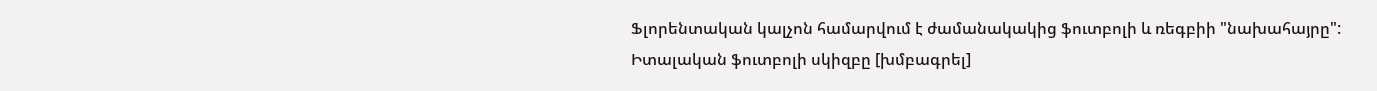Ֆլորենտական կալչոն համարվում է ժամանակակից ֆուտբոլի և ռեգբիի "նախահայրը":
Իտալական ֆուտբոլի սկիզբը [խմբագրել]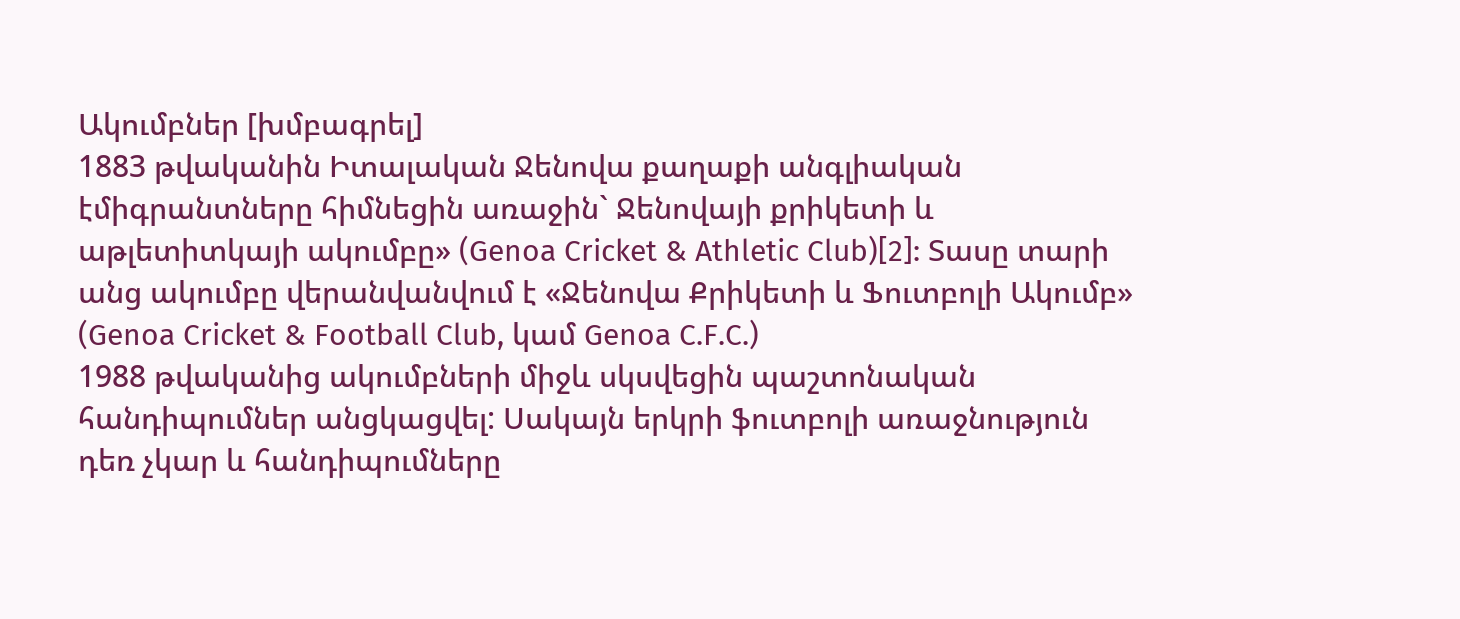Ակումբներ [խմբագրել]
1883 թվականին Իտալական Ջենովա քաղաքի անգլիական էմիգրանտները հիմնեցին առաջին` Ջենովայի քրիկետի և աթլետիտկայի ակումբը» (Genoa Cricket & Athletic Club)[2]: Տասը տարի անց ակումբը վերանվանվում է «Ջենովա Քրիկետի և Ֆուտբոլի Ակումբ» (Genoa Cricket & Football Club, կամ Genoa C.F.C.)
1988 թվականից ակումբների միջև սկսվեցին պաշտոնական հանդիպումներ անցկացվել: Սակայն երկրի ֆուտբոլի առաջնություն դեռ չկար և հանդիպումները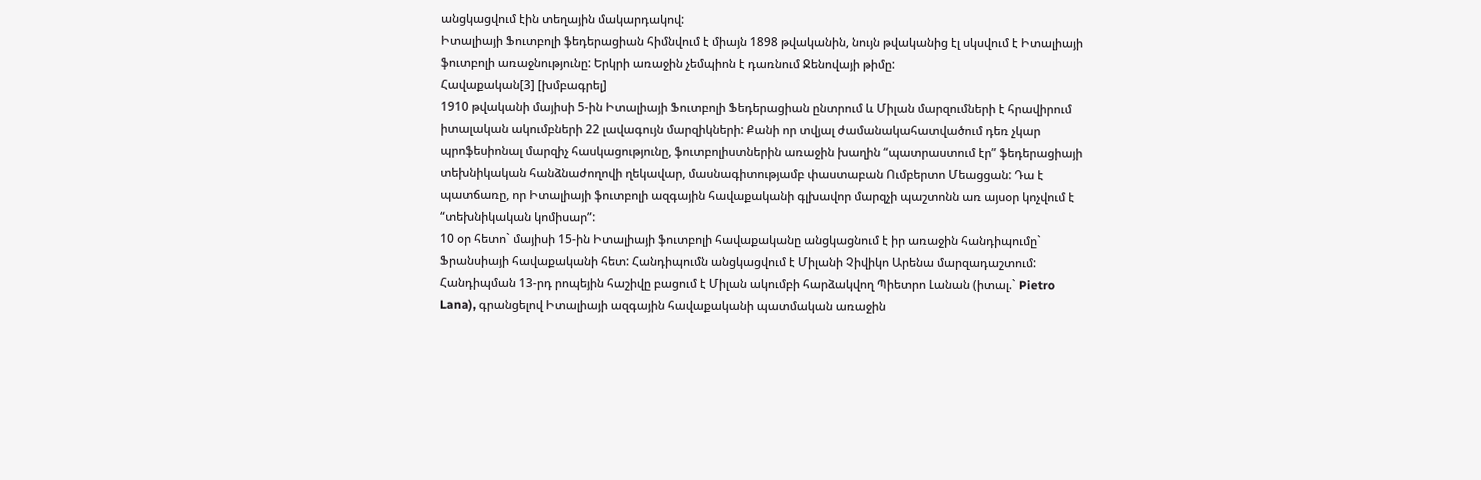անցկացվում էին տեղային մակարդակով:
Իտալիայի Ֆուտբոլի ֆեդերացիան հիմնվում է միայն 1898 թվականին, նույն թվականից էլ սկսվում է Իտալիայի ֆուտբոլի առաջնությունը: Երկրի առաջին չեմպիոն է դառնում Ջենովայի թիմը:
Հավաքական[3] [խմբագրել]
1910 թվականի մայիսի 5-ին Իտալիայի Ֆուտբոլի Ֆեդերացիան ընտրում և Միլան մարզումների է հրավիրում իտալական ակումբների 22 լավագույն մարզիկների: Քանի որ տվյալ ժամանակահատվածում դեռ չկար պրոֆեսիոնալ մարզիչ հասկացությունը, ֆուտբոլիստներին առաջին խաղին “պատրաստում էր” ֆեդերացիայի տեխնիկական հանձնաժողովի ղեկավար, մասնագիտությամբ փաստաբան Ումբերտո Մեացցան: Դա է պատճառը, որ Իտալիայի ֆուտբոլի ազգային հավաքականի գլխավոր մարզչի պաշտոնն առ այսօր կոչվում է “տեխնիկական կոմիսար”:
10 օր հետո` մայիսի 15-ին Իտալիայի ֆուտբոլի հավաքականը անցկացնում է իր առաջին հանդիպումը` Ֆրանսիայի հավաքականի հետ: Հանդիպումն անցկացվում է Միլանի Չիվիկո Արենա մարզադաշտում: Հանդիպման 13-րդ րոպեյին հաշիվը բացում է Միլան ակումբի հարձակվող Պիետրո Լանան (իտալ.` Pietro Lana), գրանցելով Իտալիայի ազգային հավաքականի պատմական առաջին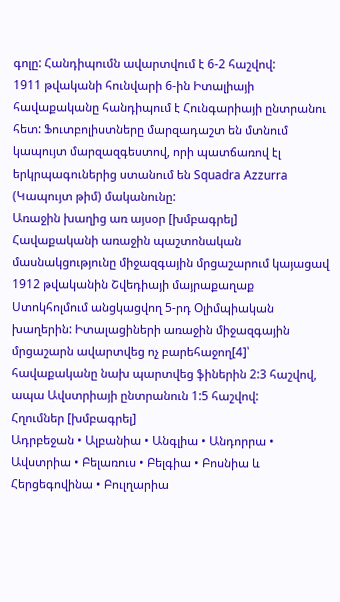գոլը: Հանդիպումն ավարտվում է 6-2 հաշվով:
1911 թվականի հունվարի 6-ին Իտալիայի հավաքականը հանդիպում է Հունգարիայի ընտրանու հետ: Ֆուտբոլիստները մարզադաշտ են մտնում կապույտ մարզազգեստով, որի պատճառով էլ երկրպագուներից ստանում են Squadra Azzurra (Կապույտ թիմ) մականունը:
Առաջին խաղից առ այսօր [խմբագրել]
Հավաքականի առաջին պաշտոնական մասնակցությունը միջազգային մրցաշարում կայացավ 1912 թվականին Շվեդիայի մայրաքաղաք Ստոկհոլմում անցկացվող 5-րդ Օլիմպիական խաղերին: Իտալացիների առաջին միջազգային մրցաշարն ավարտվեց ոչ բարեհաջող[4]՝ հավաքականը նախ պարտվեց ֆիներին 2:3 հաշվով, ապա Ավստրիայի ընտրանուն 1:5 հաշվով:
Հղումներ [խմբագրել]
Ադրբեջան • Ալբանիա • Անգլիա • Անդորրա • Ավստրիա • Բելառուս • Բելգիա • Բոսնիա և Հերցեգովինա • Բուլղարիա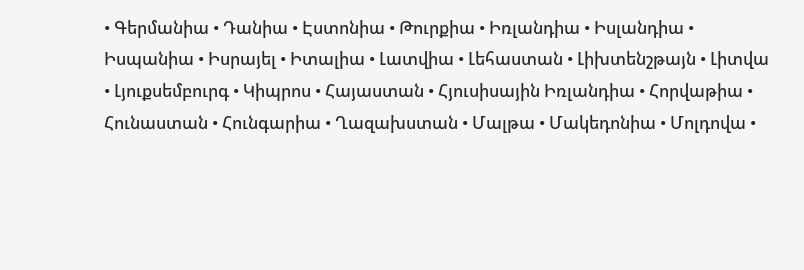• Գերմանիա • Դանիա • Էստոնիա • Թուրքիա • Իռլանդիա • Իսլանդիա • Իսպանիա • Իսրայել • Իտալիա • Լատվիա • Լեհաստան • Լիխտենշթայն • Լիտվա • Լյուքսեմբուրգ • Կիպրոս • Հայաստան • Հյուսիսային Իռլանդիա • Հորվաթիա • Հունաստան • Հունգարիա • Ղազախստան • Մալթա • Մակեդոնիա • Մոլդովա •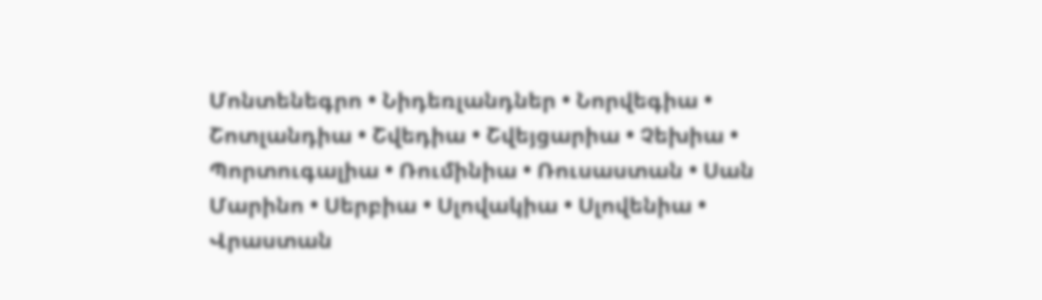Մոնտենեգրո • Նիդեռլանդներ • Նորվեգիա • Շոտլանդիա • Շվեդիա • Շվեյցարիա • Չեխիա • Պորտուգալիա • Ռումինիա • Ռուսաստան • Սան Մարինո • Սերբիա • Սլովակիա • Սլովենիա • Վրաստան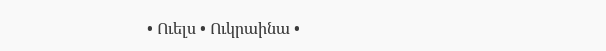• Ուելս • Ուկրաինա •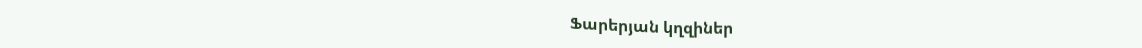Ֆարերյան կղզիներ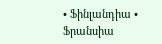• Ֆինլանդիա • Ֆրանսիա